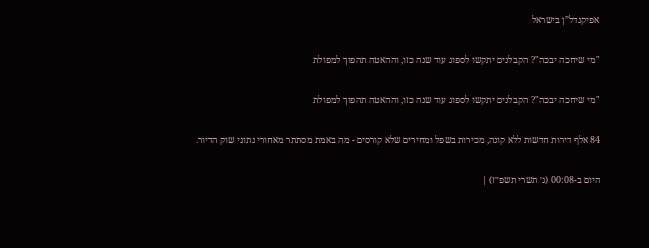אפיקנדל”ן בישראל

"מי שיחכה יבכה"? הקבלנים יתקשו לספוג עוד שנה כזו, וההאטה תהפוך למפולת

"מי שיחכה יבכה"? הקבלנים יתקשו לספוג עוד שנה כזו, וההאטה תהפוך למפולת

84 אלף דירות חדשות ללא קונה, מכירות בשפל ומחירים שלא קורסים - מה באמת מסתתר מאחורי נתוני שוק הדיור.

היום ב-00:08 (ג׳ תשרי תשפ״ז) |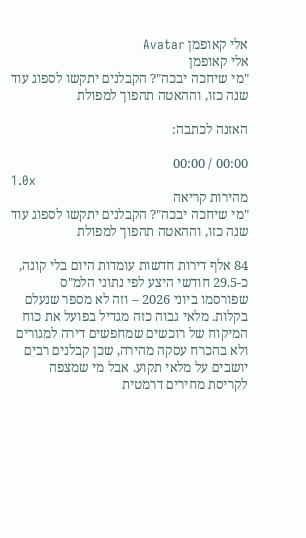אלי קאופמן Avatar
אלי קאופמן
"מי שיחכה יבכה"? הקבלנים יתקשו לספוג עוד שנה כזו, וההאטה תהפוך למפולת

האזנה לכתבה:

00:00 / 00:00
1.0x
מהירות קריאה
"מי שיחכה יבכה"? הקבלנים יתקשו לספוג עוד שנה כזו, וההאטה תהפוך למפולת

84 אלף דירות חדשות עומדות היום בלי קונה, כ-29.5 חודשי היצע לפי נתוני הלמ"ס שפורסמו ביוני 2026 – וזה לא מספר שנעלם בקלות. מלאי גבוה כזה מגדיל בפועל את כוח המיקוח של רוכשים שמחפשים דירה למגורים ולא בהכרח עסקה מהירה, שכן קבלנים רבים יושבים על מלאי תקוע. אבל מי שמצפה לקריסת מחירים דרמטית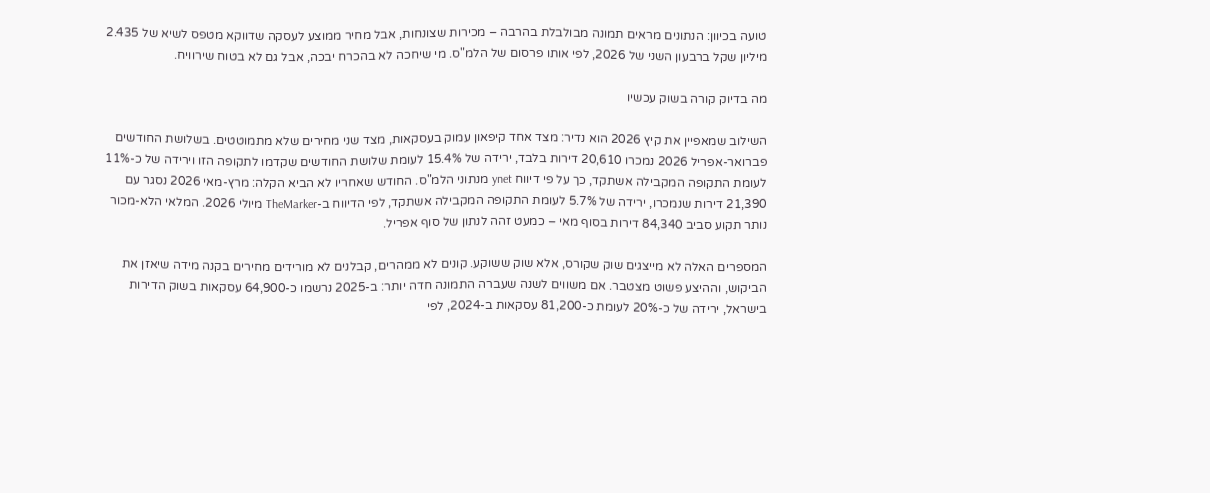טועה בכיוון: הנתונים מראים תמונה מבולבלת בהרבה – מכירות שצונחות, אבל מחיר ממוצע לעסקה שדווקא מטפס לשיא של 2.435 מיליון שקל ברבעון השני של 2026, לפי אותו פרסום של הלמ"ס. מי שיחכה לא בהכרח יבכה, אבל גם לא בטוח שירוויח.

מה בדיוק קורה בשוק עכשיו

השילוב שמאפיין את קיץ 2026 הוא נדיר: מצד אחד קיפאון עמוק בעסקאות, מצד שני מחירים שלא מתמוטטים. בשלושת החודשים פברואר-אפריל 2026 נמכרו 20,610 דירות בלבד, ירידה של 15.4% לעומת שלושת החודשים שקדמו לתקופה הזו וירידה של כ-11% לעומת התקופה המקבילה אשתקד, כך על פי דיווח ynet מנתוני הלמ"ס. החודש שאחריו לא הביא הקלה: מרץ-מאי 2026 נסגר עם 21,390 דירות שנמכרו, ירידה של 5.7% לעומת התקופה המקבילה אשתקד, לפי הדיווח ב-TheMarker מיולי 2026. המלאי הלא-מכור נותר תקוע סביב 84,340 דירות בסוף מאי – כמעט זהה לנתון של סוף אפריל.

המספרים האלה לא מייצגים שוק שקורס, אלא שוק ששוקע. קונים לא ממהרים, קבלנים לא מורידים מחירים בקנה מידה שיאזן את הביקוש, וההיצע פשוט מצטבר. אם משווים לשנה שעברה התמונה חדה יותר: ב-2025 נרשמו כ-64,900 עסקאות בשוק הדירות בישראל, ירידה של כ-20% לעומת כ-81,200 עסקאות ב-2024, לפי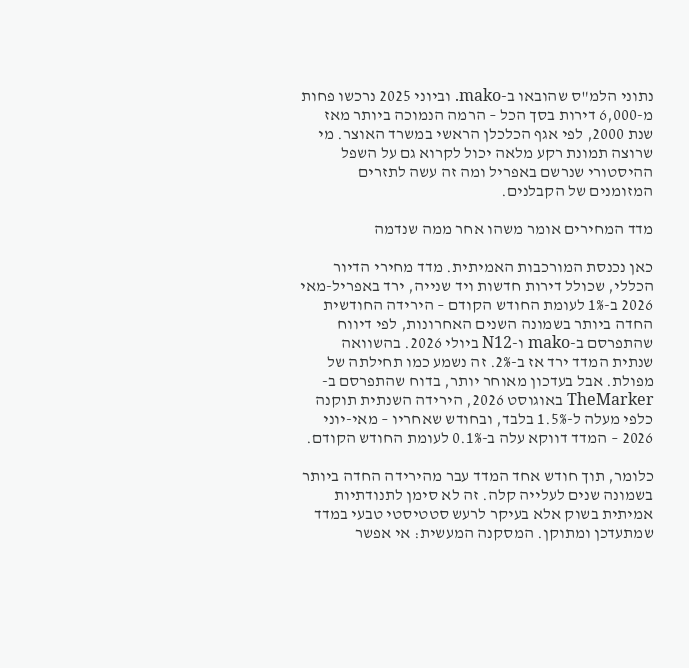נתוני הלמ"ס שהובאו ב-mako. וביוני 2025 נרכשו פחות מ-6,000 דירות בסך הכל – הרמה הנמוכה ביותר מאז שנת 2000, לפי אגף הכלכלן הראשי במשרד האוצר. מי שרוצה תמונת רקע מלאה יכול לקרוא גם על השפל ההיסטורי שנרשם באפריל ומה זה עשה לתזרים המזומנים של הקבלנים.

מדד המחירים אומר משהו אחר ממה שנדמה

כאן נכנסת המורכבות האמיתית. מדד מחירי הדיור הכללי, שכולל דירות חדשות ויד שנייה, ירד באפריל-מאי 2026 ב-1% לעומת החודש הקודם – הירידה החודשית החדה ביותר בשמונה השנים האחרונות, לפי דיווח שהתפרסם ב-mako ו-N12 ביולי 2026. בהשוואה שנתית המדד ירד אז ב-2%. זה נשמע כמו תחילתה של מפולת. אבל בעדכון מאוחר יותר, בדוח שהתפרסם ב-TheMarker באוגוסט 2026, הירידה השנתית תוקנה כלפי מעלה ל-1.5% בלבד, ובחודש שאחריו – מאי-יוני 2026 – המדד דווקא עלה ב-0.1% לעומת החודש הקודם.

כלומר, תוך חודש אחד המדד עבר מהירידה החדה ביותר בשמונה שנים לעלייה קלה. זה לא סימן לתנודתיות אמיתית בשוק אלא בעיקר לרעש סטטיסטי טבעי במדד שמתעדכן ומתוקן. המסקנה המעשית: אי אפשר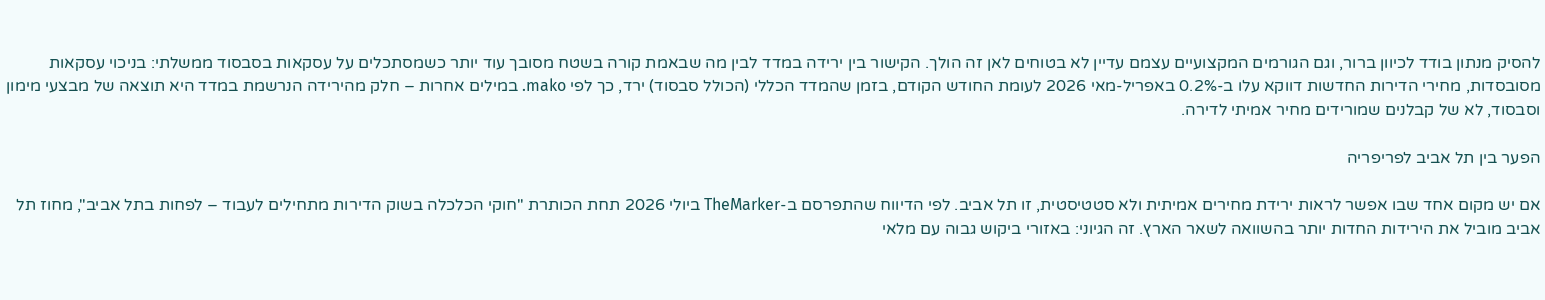להסיק מנתון בודד לכיוון ברור, וגם הגורמים המקצועיים עצמם עדיין לא בטוחים לאן זה הולך. הקישור בין ירידה במדד לבין מה שבאמת קורה בשטח מסובך עוד יותר כשמסתכלים על עסקאות בסבסוד ממשלתי: בניכוי עסקאות מסובסדות, מחירי הדירות החדשות דווקא עלו ב-0.2% באפריל-מאי 2026 לעומת החודש הקודם, בזמן שהמדד הכללי (הכולל סבסוד) ירד, כך לפי mako. במילים אחרות – חלק מהירידה הנרשמת במדד היא תוצאה של מבצעי מימון וסבסוד, לא של קבלנים שמורידים מחיר אמיתי לדירה.

הפער בין תל אביב לפריפריה

אם יש מקום אחד שבו אפשר לראות ירידת מחירים אמיתית ולא סטטיסטית, זו תל אביב. לפי הדיווח שהתפרסם ב-TheMarker ביולי 2026 תחת הכותרת "חוקי הכלכלה בשוק הדירות מתחילים לעבוד – לפחות בתל אביב", מחוז תל אביב מוביל את הירידות החדות יותר בהשוואה לשאר הארץ. זה הגיוני: באזורי ביקוש גבוה עם מלאי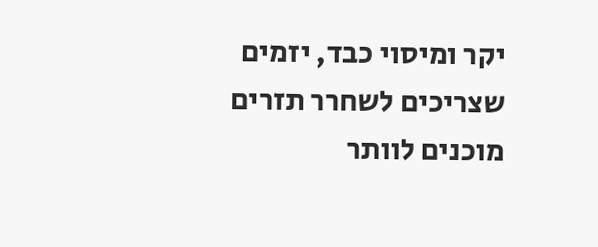יקר ומיסוי כבד, יזמים שצריכים לשחרר תזרים מוכנים לוותר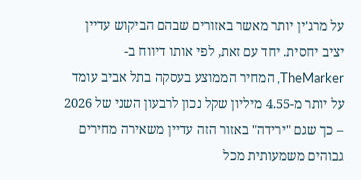על מרג'ין יותר מאשר באזורים שבהם הביקוש עדיין יציב יחסית. יחד עם זאת, לפי אותו דיווח ב-TheMarker, המחיר הממוצע בעסקה בתל אביב עומד על יותר מ-4.55 מיליון שקל נכון לרבעון השני של 2026 – כך שגם "ירידה" באזור הזה עדיין משאירה מחירים גבוהים משמעותית מכל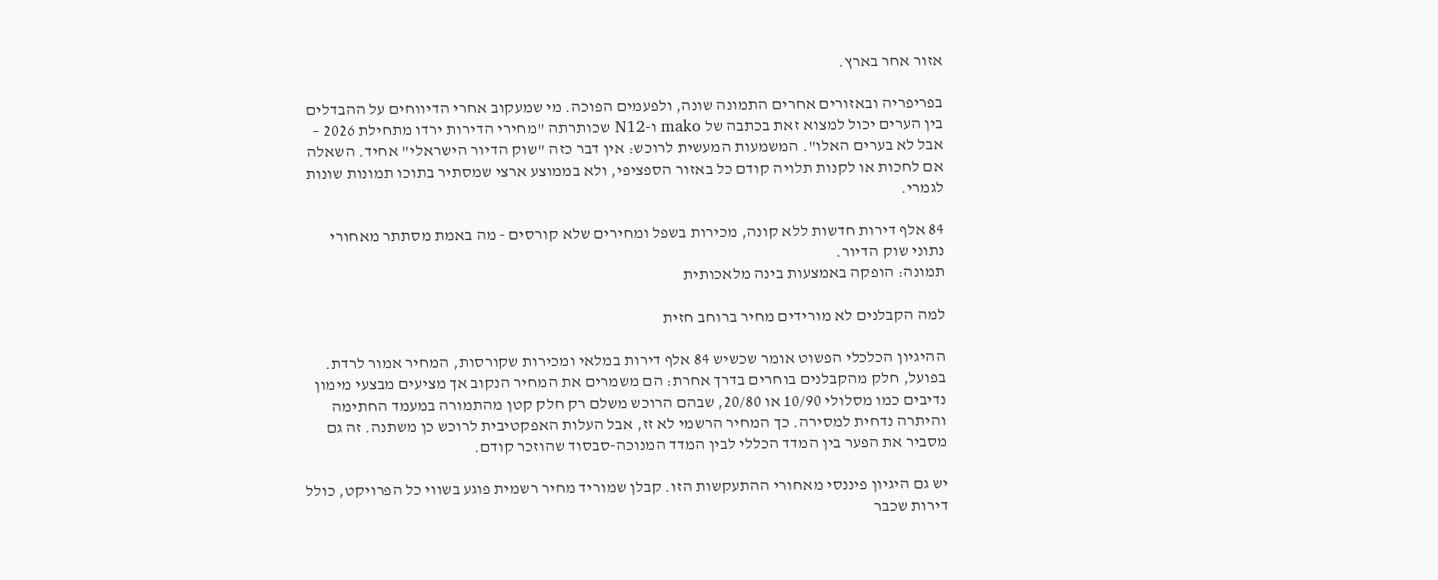אזור אחר בארץ.

בפריפריה ובאזורים אחרים התמונה שונה, ולפעמים הפוכה. מי שמעקוב אחרי הדיווחים על ההבדלים בין הערים יכול למצוא זאת בכתבה של mako ו-N12 שכותרתה "מחירי הדירות ירדו מתחילת 2026 – אבל לא בערים האלו". המשמעות המעשית לרוכש: אין דבר כזה "שוק הדיור הישראלי" אחיד. השאלה אם לחכות או לקנות תלויה קודם כל באזור הספציפי, ולא בממוצע ארצי שמסתיר בתוכו תמונות שונות לגמרי.

84 אלף דירות חדשות ללא קונה, מכירות בשפל ומחירים שלא קורסים - מה באמת מסתתר מאחורי נתוני שוק הדיור.
תמונה: הופקה באמצעות בינה מלאכותית

למה הקבלנים לא מורידים מחיר ברוחב חזית

ההיגיון הכלכלי הפשוט אומר שכשיש 84 אלף דירות במלאי ומכירות שקורסות, המחיר אמור לרדת. בפועל, חלק מהקבלנים בוחרים בדרך אחרת: הם משמרים את המחיר הנקוב אך מציעים מבצעי מימון נדיבים כמו מסלולי 10/90 או 20/80, שבהם הרוכש משלם רק חלק קטן מהתמורה במעמד החתימה והיתרה נדחית למסירה. כך המחיר הרשמי לא זז, אבל העלות האפקטיבית לרוכש כן משתנה. זה גם מסביר את הפער בין המדד הכללי לבין המדד המנוכה-סבסוד שהוזכר קודם.

יש גם היגיון פיננסי מאחורי ההתעקשות הזו. קבלן שמוריד מחיר רשמית פוגע בשווי כל הפרויקט, כולל דירות שכבר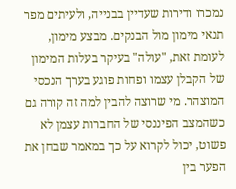נמכרו ודירות שעדיין בבנייה, ולעיתים מפר תנאי מימון מול הבנקים. מבצע מימון, לעומת זאת, "עולה" בעיקר בעלות המימון של הקבלן עצמו ופחות פוגע בערך הנכסי המוצהר. מי שרוצה להבין למה זה קורה גם כשהמצב הפיננסי של החברות עצמן לא פשוט, יכול לקרוא על כך במאמר שבחן את הפער בין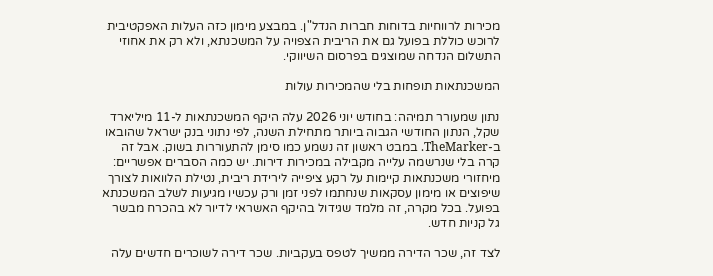מכירות לרווחיות בדוחות חברות הנדל"ן. במבצע מימון כזה העלות האפקטיבית לרוכש כוללת בפועל גם את הריבית הצפויה על המשכנתא, ולא רק את אחוזי התשלום הנדחה שמוצגים בפרסום השיווקי.

המשכנתאות תופחות בלי שהמכירות עולות

נתון שמעורר תמיהה: בחודש יוני 2026 עלה היקף המשכנתאות ל-11 מיליארד שקל, הנתון החודשי הגבוה ביותר מתחילת השנה, לפי נתוני בנק ישראל שהובאו ב-TheMarker. במבט ראשון זה נשמע כמו סימן להתעוררות בשוק. אבל זה קרה בלי שנרשמה עלייה מקבילה במכירות דירות. יש כמה הסברים אפשריים: מיחזורי משכנתאות קיימות על רקע ציפייה לירידת ריבית, נטילת הלוואות לצורך שיפוצים או מימון עסקאות שנחתמו לפני זמן ורק עכשיו מגיעות לשלב המשכנתא בפועל. בכל מקרה, זה מלמד שגידול בהיקף האשראי לדיור לא בהכרח מבשר גל קניות חדש.

לצד זה, שכר הדירה ממשיך לטפס בעקביות. שכר דירה לשוכרים חדשים עלה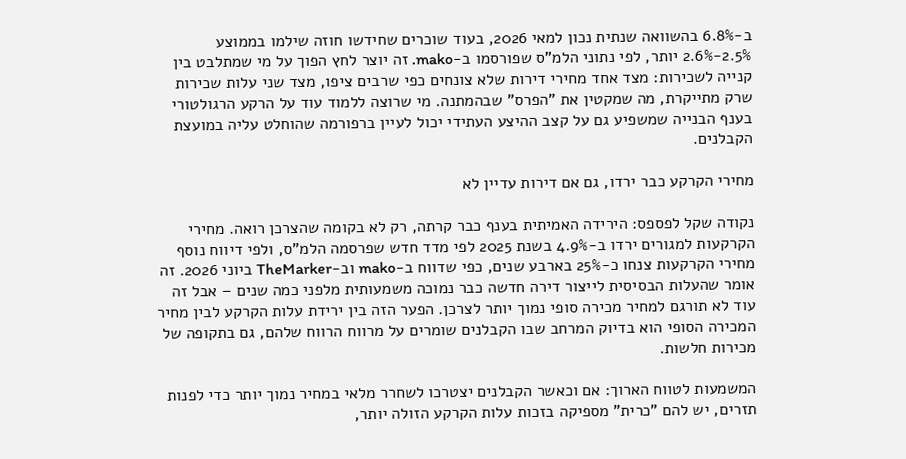ב-6.8% בהשוואה שנתית נכון למאי 2026, בעוד שוכרים שחידשו חוזה שילמו בממוצע 2.5%-2.6% יותר, לפי נתוני הלמ"ס שפורסמו ב-mako. זה יוצר לחץ הפוך על מי שמתלבט בין קנייה לשכירות: מצד אחד מחירי דירות שלא צונחים כפי שרבים ציפו, מצד שני עלות שכירות שרק מתייקרת, מה שמקטין את "הפרס" שבהמתנה. מי שרוצה ללמוד עוד על הרקע הרגולטורי בענף הבנייה שמשפיע גם על קצב ההיצע העתידי יכול לעיין ברפורמה שהוחלט עליה במועצת הקבלנים.

מחירי הקרקע כבר ירדו, גם אם דירות עדיין לא

נקודה שקל לפספס: הירידה האמיתית בענף כבר קרתה, רק לא בקומה שהצרכן רואה. מחירי הקרקעות למגורים ירדו ב-4.9% בשנת 2025 לפי מדד חדש שפרסמה הלמ"ס, ולפי דיווח נוסף מחירי הקרקעות צנחו כ-25% בארבע שנים, כפי שדווח ב-mako וב-TheMarker ביוני 2026. זה אומר שהעלות הבסיסית לייצור דירה חדשה כבר נמוכה משמעותית מלפני כמה שנים – אבל זה עוד לא תורגם למחיר מכירה סופי נמוך יותר לצרכן. הפער הזה בין ירידת עלות הקרקע לבין מחיר המכירה הסופי הוא בדיוק המרחב שבו הקבלנים שומרים על מרווח הרווח שלהם, גם בתקופה של מכירות חלשות.

המשמעות לטווח הארוך: אם וכאשר הקבלנים יצטרכו לשחרר מלאי במחיר נמוך יותר כדי לפנות תזרים, יש להם "כרית" מספיקה בזכות עלות הקרקע הזולה יותר,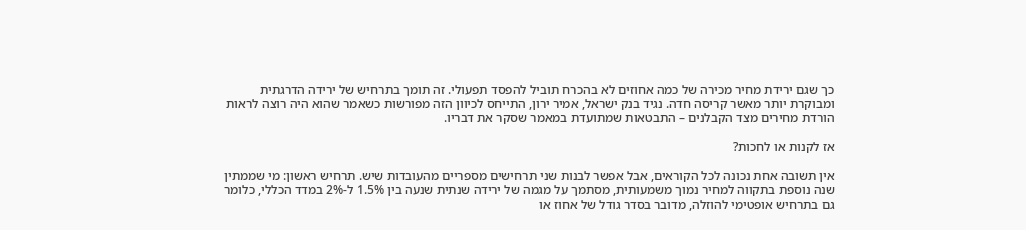כך שגם ירידת מחיר מכירה של כמה אחוזים לא בהכרח תוביל להפסד תפעולי. זה תומך בתרחיש של ירידה הדרגתית ומבוקרת יותר מאשר קריסה חדה. נגיד בנק ישראל, אמיר ירון, התייחס לכיוון הזה מפורשות כשאמר שהוא היה רוצה לראות הורדת מחירים מצד הקבלנים – התבטאות שמתועדת במאמר שסקר את דבריו.

אז לקנות או לחכות?

אין תשובה אחת נכונה לכל הקוראים, אבל אפשר לבנות שני תרחישים מספריים מהעובדות שיש. תרחיש ראשון: מי שממתין שנה נוספת בתקווה למחיר נמוך משמעותית, מסתמך על מגמה של ירידה שנתית שנעה בין 1.5% ל-2% במדד הכללי, כלומר גם בתרחיש אופטימי להוזלה, מדובר בסדר גודל של אחוז או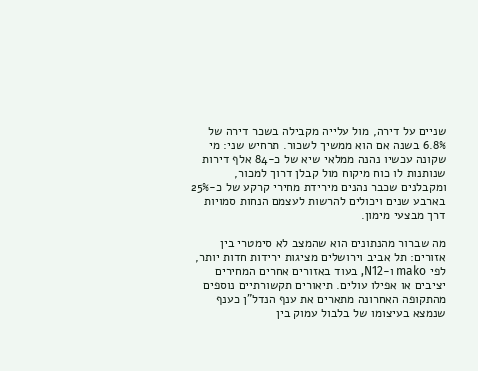שניים על דירה, מול עלייה מקבילה בשכר דירה של 6.8% בשנה אם הוא ממשיך לשכור. תרחיש שני: מי שקונה עכשיו נהנה ממלאי שיא של כ-84 אלף דירות שנותנות לו כוח מיקוח מול קבלן דרוך למכור, ומקבלנים שכבר נהנים מירידת מחירי קרקע של כ-25% בארבע שנים ויכולים להרשות לעצמם הנחות סמויות דרך מבצעי מימון.

מה שברור מהנתונים הוא שהמצב לא סימטרי בין אזורים: תל אביב וירושלים מציגות ירידות חדות יותר, לפי mako ו-N12, בעוד באזורים אחרים המחירים יציבים או אפילו עולים. תיאורים תקשורתיים נוספים מהתקופה האחרונה מתארים את ענף הנדל"ן כענף שנמצא בעיצומו של בלבול עמוק בין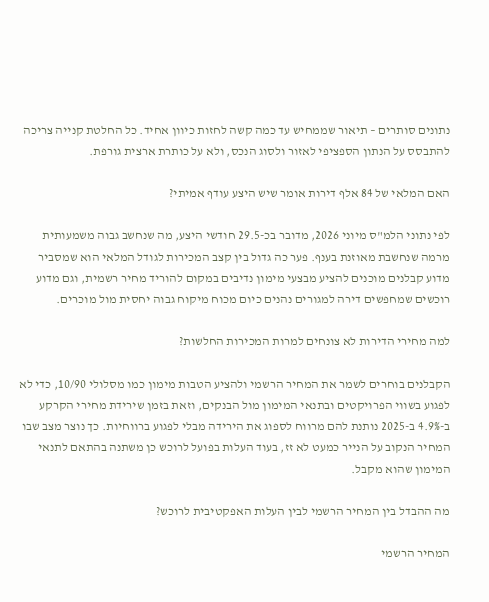נתונים סותרים – תיאור שממחיש עד כמה קשה לחזות כיוון אחיד. כל החלטת קנייה צריכה להתבסס על הנתון הספציפי לאזור ולסוג הנכס, ולא על כותרת ארצית גורפת.

האם המלאי של 84 אלף דירות אומר שיש היצע עודף אמיתי?

לפי נתוני הלמ"ס מיוני 2026, מדובר בכ-29.5 חודשי היצע, מה שנחשב גבוה משמעותית מרמה שנחשבת מאוזנת בענף. פער כה גדול בין קצב המכירות לגודל המלאי הוא שמסביר מדוע קבלנים מוכנים להציע מבצעי מימון נדיבים במקום להוריד מחיר רשמית, וגם מדוע רוכשים שמחפשים דירה למגורים נהנים כיום מכוח מיקוח גבוה יחסית מול מוכרים.

למה מחירי הדירות לא צונחים למרות המכירות החלשות?

הקבלנים בוחרים לשמר את המחיר הרשמי ולהציע הטבות מימון כמו מסלולי 10/90, כדי לא לפגוע בשווי הפרויקטים ובתנאי המימון מול הבנקים, וזאת בזמן שירידת מחירי הקרקע ב-4.9% ב-2025 נותנת להם מרווח לספוג את הירידה מבלי לפגוע ברווחיות. כך נוצר מצב שבו המחיר הנקוב על הנייר כמעט לא זז, בעוד העלות בפועל לרוכש כן משתנה בהתאם לתנאי המימון שהוא מקבל.

מה ההבדל בין המחיר הרשמי לבין העלות האפקטיבית לרוכש?

המחיר הרשמי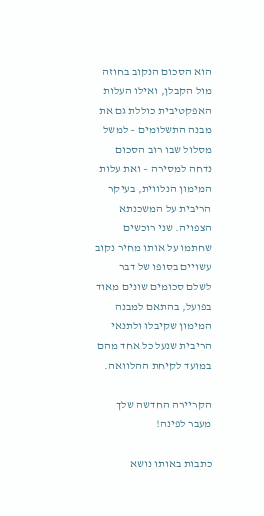הוא הסכום הנקוב בחוזה מול הקבלן, ואילו העלות האפקטיבית כוללת גם את מבנה התשלומים – למשל מסלול שבו רוב הסכום נדחה למסירה – ואת עלות המימון הנלווית, בעיקר הריבית על המשכנתא הצפויה. שני רוכשים שחתמו על אותו מחיר נקוב עשויים בסופו של דבר לשלם סכומים שונים מאוד בפועל, בהתאם למבנה המימון שקיבלו ולתנאי הריבית שנעל כל אחד מהם במועד לקיחת ההלוואה.

הקריירה החדשה שלך מעבר לפינה!

כתבות באותו נושא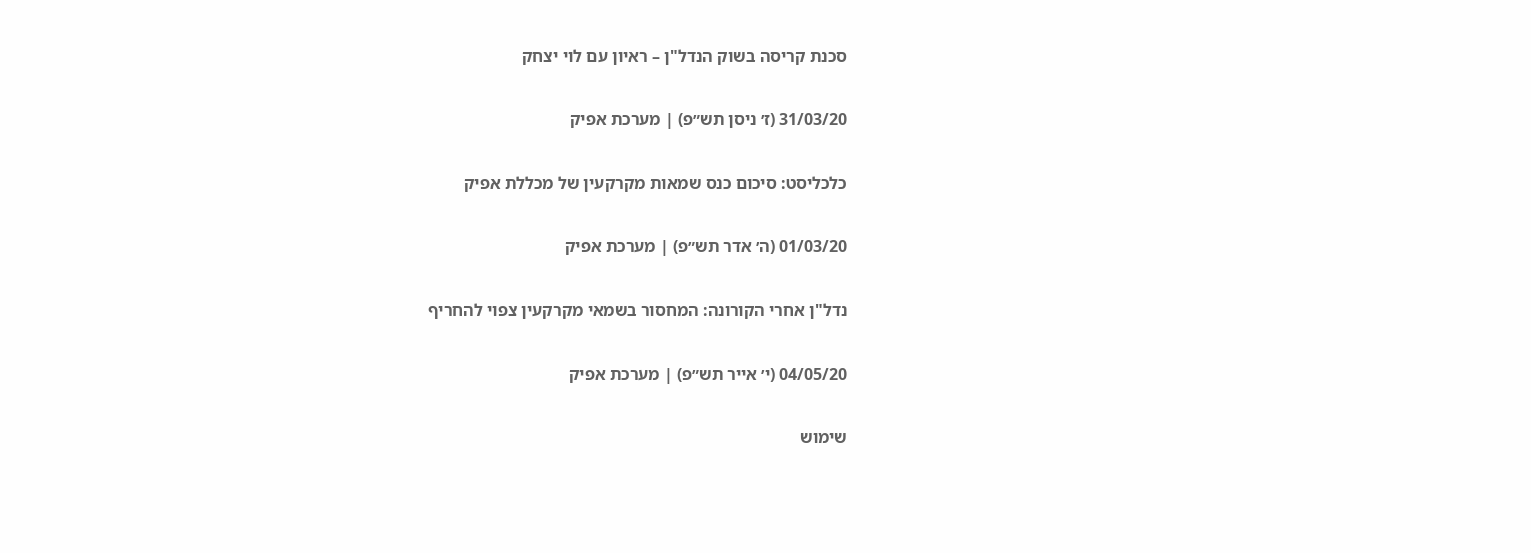סכנת קריסה בשוק הנדל"ן – ראיון עם לוי יצחק

31/03/20 (ז׳ ניסן תש״פ) | מערכת אפיק

כלכליסט: סיכום כנס שמאות מקרקעין של מכללת אפיק

01/03/20 (ה׳ אדר תש״פ) | מערכת אפיק

נדל"ן אחרי הקורונה: המחסור בשמאי מקרקעין צפוי להחריף

04/05/20 (י׳ אייר תש״פ) | מערכת אפיק

שימוש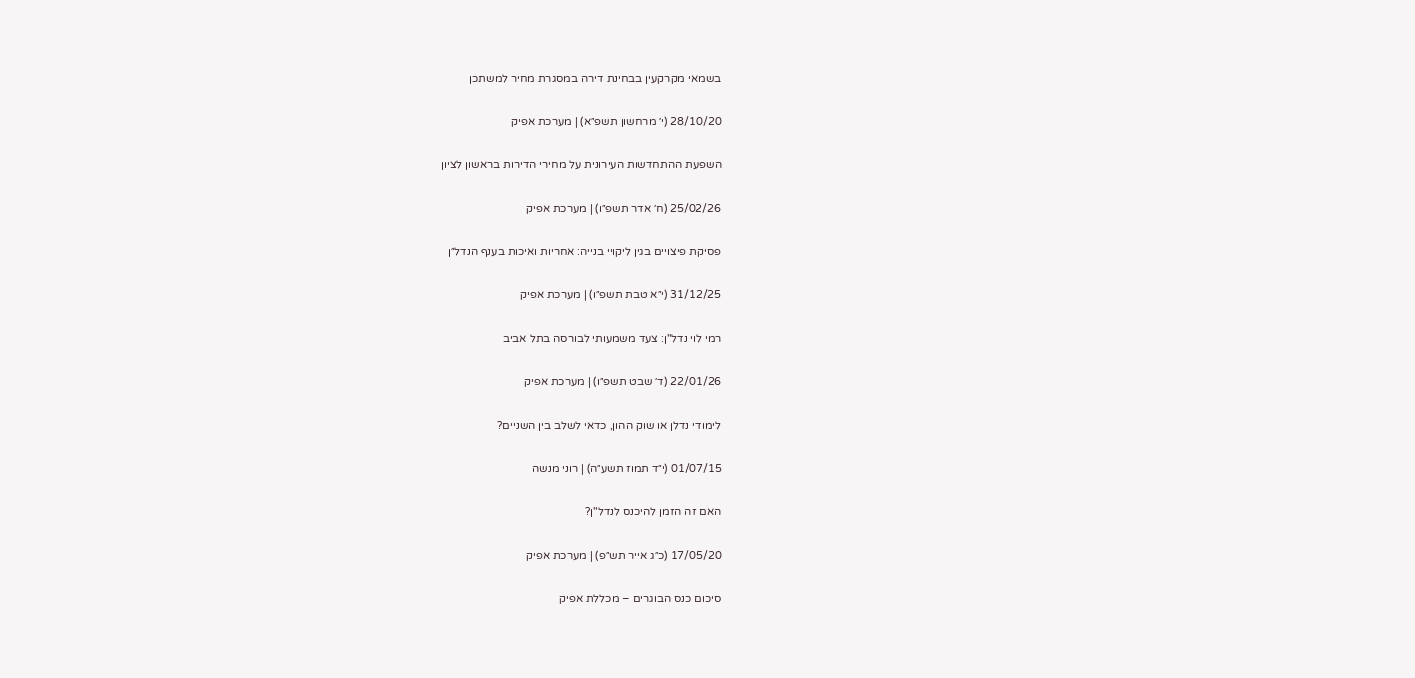בשמאי מקרקעין בבחינת דירה במסגרת מחיר למשתכן

28/10/20 (י׳ מרחשון תשפ״א) | מערכת אפיק

השפעת ההתחדשות העירונית על מחירי הדירות בראשון לציון

25/02/26 (ח׳ אדר תשפ״ו) | מערכת אפיק

פסיקת פיצויים בגין ליקויי בנייה: אחריות ואיכות בענף הנדל״ן

31/12/25 (י״א טבת תשפ״ו) | מערכת אפיק

רמי לוי נדל"ן: צעד משמעותי לבורסה בתל אביב

22/01/26 (ד׳ שבט תשפ״ו) | מערכת אפיק

לימודי נדלן או שוק ההון, כדאי לשלב בין השניים?

01/07/15 (י״ד תמוז תשע״ה) | רוני מנשה

האם זה הזמן להיכנס לנדל"ן?

17/05/20 (כ״ג אייר תש״פ) | מערכת אפיק

סיכום כנס הבוגרים – מכללת אפיק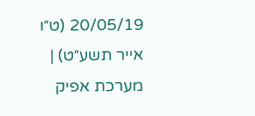20/05/19 (ט״ו אייר תשע״ט) | מערכת אפיק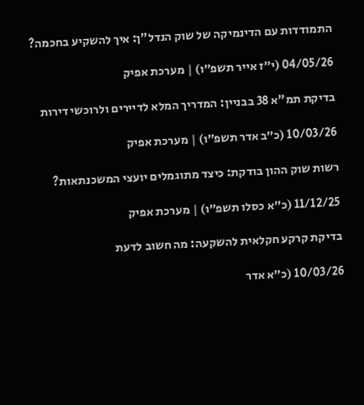התמודדות עם הדינמיקה של שוק הנדל"ן: איך להשקיע בחכמה?

04/05/26 (י״ז אייר תשפ״ו) | מערכת אפיק

בדיקת תמ"א 38 בבניין: המדריך המלא לדיירים ולרוכשי דירות

10/03/26 (כ״ב אדר תשפ״ו) | מערכת אפיק

רשות שוק ההון בודקת: כיצד מתוגמלים יועצי המשכנתאות?

11/12/25 (כ״א כסלו תשפ״ו) | מערכת אפיק

בדיקת קרקע חקלאית להשקעה: מה חשוב לדעת

10/03/26 (כ״א אדר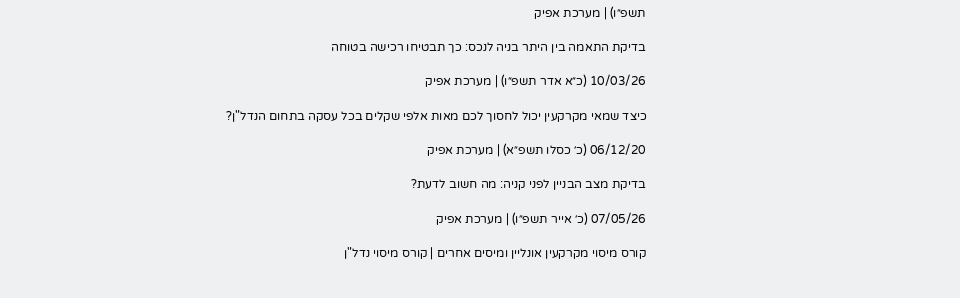תשפ״ו) | מערכת אפיק

בדיקת התאמה בין היתר בניה לנכס: כך תבטיחו רכישה בטוחה

10/03/26 (כ״א אדר תשפ״ו) | מערכת אפיק

כיצד שמאי מקרקעין יכול לחסוך לכם מאות אלפי שקלים בכל עסקה בתחום הנדל"ן?

06/12/20 (כ׳ כסלו תשפ״א) | מערכת אפיק

בדיקת מצב הבניין לפני קניה: מה חשוב לדעת?

07/05/26 (כ׳ אייר תשפ״ו) | מערכת אפיק

קורס מיסוי מקרקעין אונליין ומיסים אחרים | קורס מיסוי נדל"ן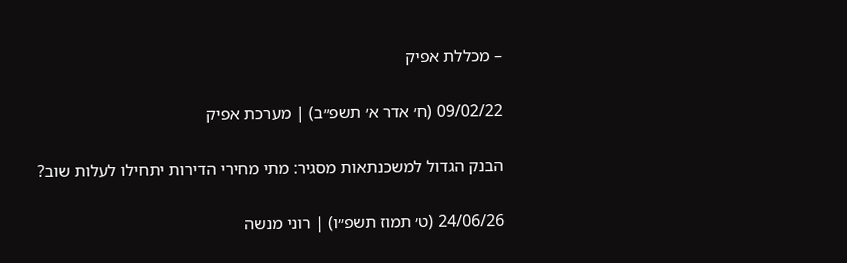– מכללת אפיק

09/02/22 (ח׳ אדר א׳ תשפ״ב) | מערכת אפיק

הבנק הגדול למשכנתאות מסגיר: מתי מחירי הדירות יתחילו לעלות שוב?

24/06/26 (ט׳ תמוז תשפ״ו) | רוני מנשה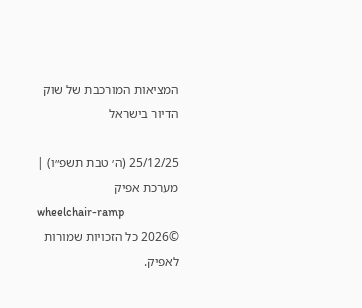המציאות המורכבת של שוק הדיור בישראל

25/12/25 (ה׳ טבת תשפ״ו) | מערכת אפיק
wheelchair-ramp
©2026 כל הזכויות שמורות לאפיק.